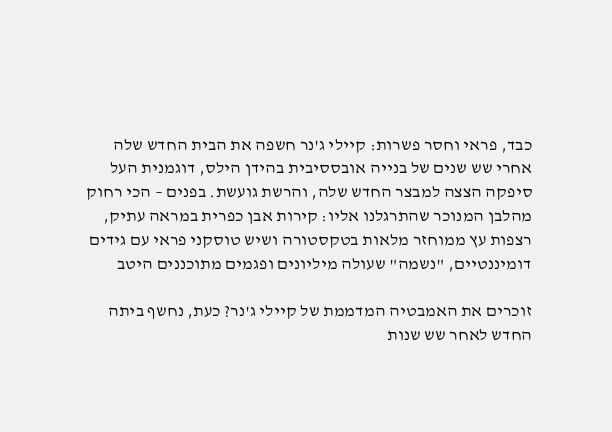כבד, פראי וחסר פשרות: קיילי ג'נר חשפה את הבית החדש שלה
אחרי שש שנים של בנייה אובססיבית בהידן הילס, דוגמנית העל סיפקה הצצה למבצר החדש שלה, והרשת גועשת. בפנים – הכי רחוק מהלבן המנוכר שהתרגלנו אליו: קירות אבן כפרית במראה עתיק, רצפות עץ ממוחזר מלאות בטקסטורה ושיש טוסקני פראי עם גידים דומיננטיים, "נשמה" שעולה מיליונים ופגמים מתוכננים היטב

זוכרים את האמבטיה המדממת של קיילי ג'נר? כעת, נחשף ביתה החדש לאחר שש שנות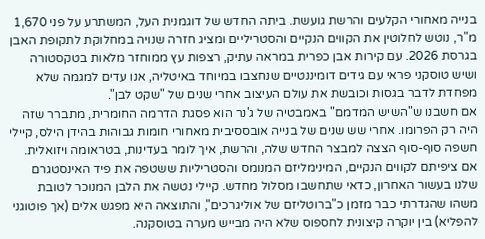בנייה מאחורי הקלעים והרשת גועשת. ביתה החדש של דוגמנית העל, המשתרע על פני 1,670 מ"ר, נוטש לחלוטין את הקווים הנקיים והסטריליים ומציג חזרה שנויה במחלוקת לתקופת האבן בגרסת 2026. עם קירות אבן כפרית במראה עתיק, רצפות עץ ממוחזר מלאות בטקסטורה ושיש טוסקני פראי עם גידים דומיננטיים שנחצבו במיוחד באיטליה, אנו עדים למגמה שלא מפחדת לדבר בגסות וכובשת את עולם העיצוב אחרי שנים של "שקט לבן".
אם חשבנו ש"השיש המדמם" באמבטיה של ג'נר הוא פסגת הדרמה החומרית, מתברר שזה היה רק הפרומו. אחרי שש שנים של בנייה אובססיבית מאחורי חומות גבוהות בהידן הילס, קיילי חשפה סוף-סוף הצצה למבצר החדש שלה, והרשת, איך לומר בעדינות, בטראומה ויזואלית.
אם ציפיתם לקווים הנקיים, המינימליזם המנומס והסטריליות ששטפה את פיד האינסטגרם שלנו בעשור האחרון, כדאי שתחשבו מסלול מחדש. קיילי נטשה את הלבן המנוכר לטובת משהו שהגדרתי כבר מזמן כ"ברוטליזם של אוליגרכים", והתוצאה היא מפגש אלים (אך פוטוגני להפליא) בין יוקרה קיצונית לחספוס שלא היה מבייש מערה בטוסקנה.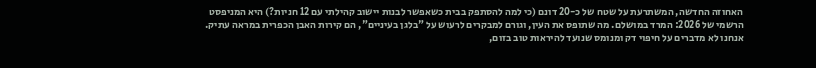האחוזה החדשה, המשתרעת על שטח של כ-20 דונם (כי למה להסתפק בבית כשאפשר לבנות יישוב קהילתי עם 12 חניות?) היא המניפסט הרשמי של 2026: המרד במושלם. מה שתופס את העין, וגורם למבקרים לרעוש על "בלגן בעיניים", הם קירות האבן הכפרית במראה עתיק. אנחנו לא מדברים על חיפוי דק ומנומס שנועד להיראות טוב בזום,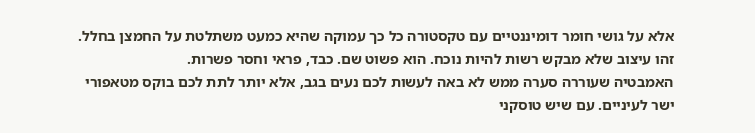אלא על גושי חומר דומיננטיים עם טקסטורה כל כך עמוקה שהיא כמעט משתלטת על החמצן בחלל. זהו עיצוב שלא מבקש רשות להיות נוכח. הוא פשוט שם. כבד, פראי וחסר פשרות.
האמבטיה שעוררה סערה ממש לא באה לעשות לכם נעים בגב, אלא יותר לתת לכם בוקס מטאפורי ישר לעיניים. עם שיש טוסקני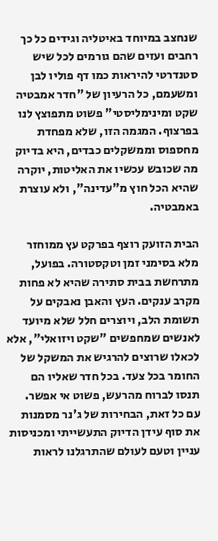שנחצב במיוחד באיטליה וגידים כל כך רחבים ועזים שהם גורמים לכל שיש סטנדרטי להיראות כמו דף פוליו לבן ומשעמם, כל הרעיון של "חדר אמבטיה שקט ומינימליסטי" פשוט מתפוצץ לנו בפרצוף. המגמה הזו, שלא מפחדת מחספוס וממשקלים כבדים, היא בדיוק מה שכובש עכשיו את האליטות, יוקרה שהיא הכל חוץ מ"עדינה", ולא עוצרת באמבטיה.

הבית הזועק רוצף בפרקט עץ ממוחזר מלא בסימני זמן וטקסטורה. בפועל, מתרחשת בבית סתירה שהיא לא פחות מקרב ענקים. העץ והאבן נאבקים על תשומת הלב, ויוצרים חלל שלא מיועד לאנשים שמחפשים "שקט ויזואלי", אלא לכאלו שרוצים להרגיש את המשקל של החומר בכל צעד. בכל חדר שאליו הם תנסו לברוח מהרעש, פשוט אי אפשר.
עם כל זאת, הבחירות של ג'נר מסמנות את סוף עידן הדיוק התעשייתי ומכניסות עניין וטעם לעולם שהתרגלנו לראות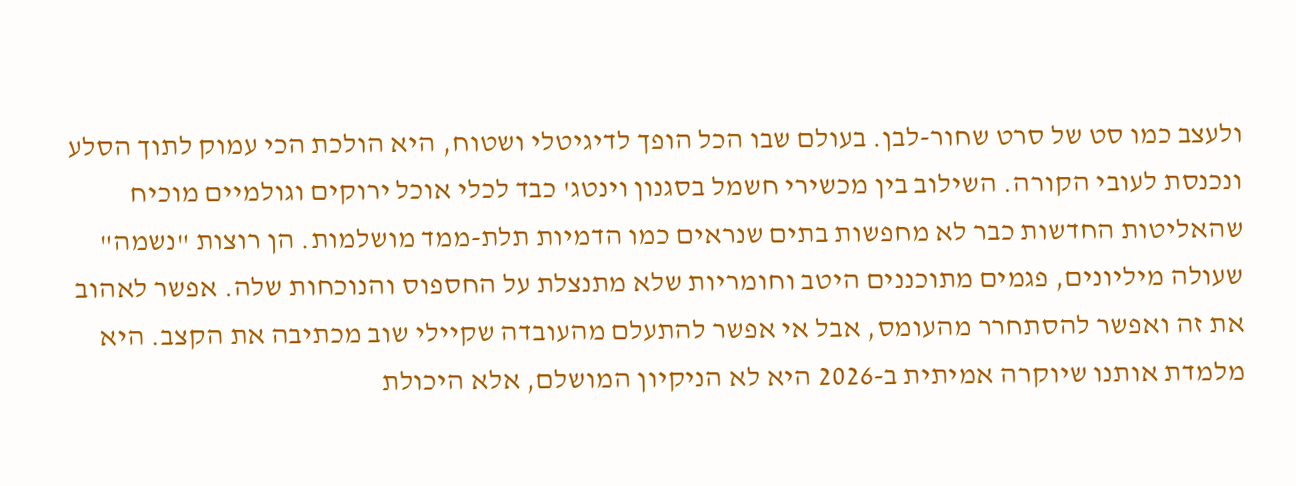ולעצב כמו סט של סרט שחור-לבן. בעולם שבו הכל הופך לדיגיטלי ושטוח, היא הולכת הכי עמוק לתוך הסלע ונכנסת לעובי הקורה. השילוב בין מכשירי חשמל בסגנון וינטג' כבד לכלי אוכל ירוקים וגולמיים מוכיח שהאליטות החדשות כבר לא מחפשות בתים שנראים כמו הדמיות תלת-ממד מושלמות. הן רוצות "נשמה" שעולה מיליונים, פגמים מתוכננים היטב וחומריות שלא מתנצלת על החספוס והנוכחות שלה. אפשר לאהוב את זה ואפשר להסתחרר מהעומס, אבל אי אפשר להתעלם מהעובדה שקיילי שוב מכתיבה את הקצב. היא מלמדת אותנו שיוקרה אמיתית ב-2026 היא לא הניקיון המושלם, אלא היכולת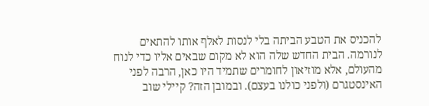להכניס את הטבע הביתה בלי לנסות לאלף אותו להתאים לנורמה. הבית החדש שלה הוא לא מקום שבאים אליו כדי לנוח מהעולם, אלא מוזיאון לחומרים שתמיד היו כאן, הרבה לפני האינסטגרם (ולפני כולנו בעצם). ובמובן הזה? קיילי שוב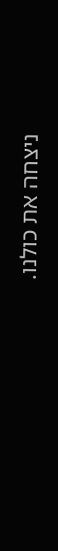ניצחה את כולנו.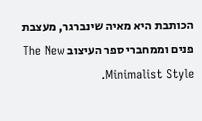הכותבת היא מאיה שינברגר, מעצבת פנים וממחברי ספר העיצוב The New Minimalist Style.